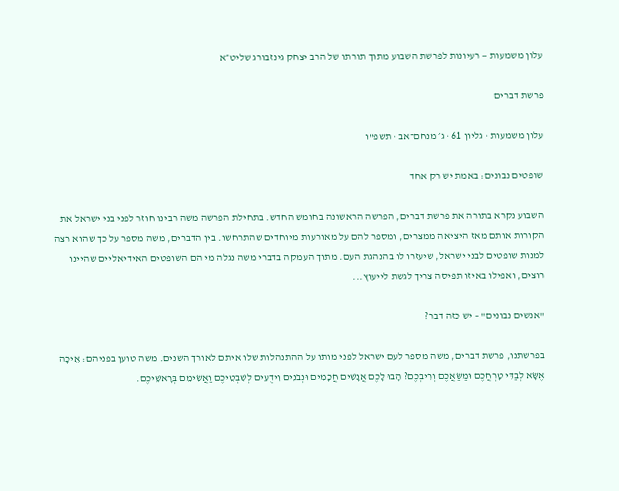עלון משמעות — רעיונות לפרשת השבוע מתוך תורתו של הרב יצחק גינזבורג שליט״א

פרשת דברים

עלון משמעות · גליון 61 · ג׳ מנחם־אב · תשפ"ו

שופטים נבונים: באמת יש רק אחד

השבוע נקרא בתורה את פרשת דברים, הפרשה הראשונה בחומש החדש. בתחילת הפרשה משה רבינו חוזר לפני בני ישראל את הקורות אותם מאז היציאה ממצרים, ומספר להם על מאורעות מיוחדים שהתרחשו. בין הדברים, משה מספר על כך שהוא רצה למנות שופטים לבני ישראל, שיעזרו לו בהנהגת העם. מתוך העמקה בדברי משה נגלה מי הם השופטים האידיאליים שהיינו רוצים, ואפילו באיזו תפיסה צריך לגשת לייעוץ...

"אנשים נבונים" – יש כזה דבר?

בפרשתנו, פרשת דברים, משה מספר לעם ישראל לפני מותו על ההתנהלות שלו איתם לאורך השנים. משה טוען בפניהם: אֵיכָה אֶשָּׂא לְבַדִּי טָרְחֲכֶם וּמַשַּׂאֲכֶם וְרִיבְכֶם? הָבוּ לָכֶם אֲנָשִׁים חֲכָמִים וּנְבֹנִים וִידֻעִים לְשִׁבְטֵיכֶם וַאֲשִׂימֵם בְּרָאשֵׁיכֶם.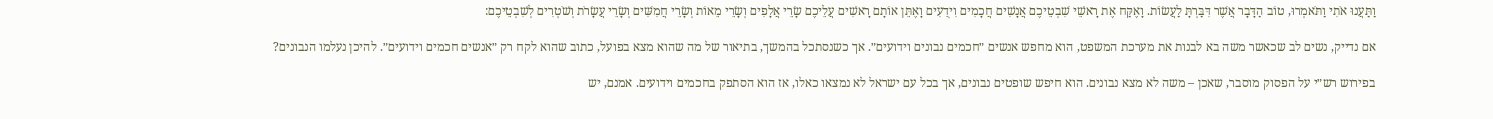וַתַּעֲנוּ אֹתִי וַתֹּאמְרוּ, טוֹב הַדָּבָר אֲשֶׁר דִּבַּרְתָּ לַעֲשׂוֹת. וָאֶקַּח אֶת רָאשֵׁי שִׁבְטֵיכֶם אֲנָשִׁים חֲכָמִים וִידֻעִים וָאֶתֵּן אוֹתָם רָאשִׁים עֲלֵיכֶם שָׂרֵי אֲלָפִים וְשָׂרֵי מֵאוֹת וְשָׂרֵי חֲמִשִּׁים וְשָׂרֵי עֲשָׂרֹת וְשֹׁטְרִים לְשִׁבְטֵיכֶם:

אם נדייק, נשים לב שכאשר משה בא לבנות את מערכת המשפט, הוא מחפש אנשים ״חכמים נבונים וידועים״. אך כשנסתכל בהמשך, בתיאור של מה שהוא מצא בפועל, כתוב שהוא לקח רק ״אנשים חכמים וידועים״. להיכן נעלמו הנבונים?

בפירוש רש״י על הפסוק מוסבר, שאכן – משה לא מצא נבונים. הוא חיפש שופטים נבונים, אך בכל עם ישראל לא נמצאו כאלו, אז הוא הסתפק בחכמים וידועים. אמנם, יש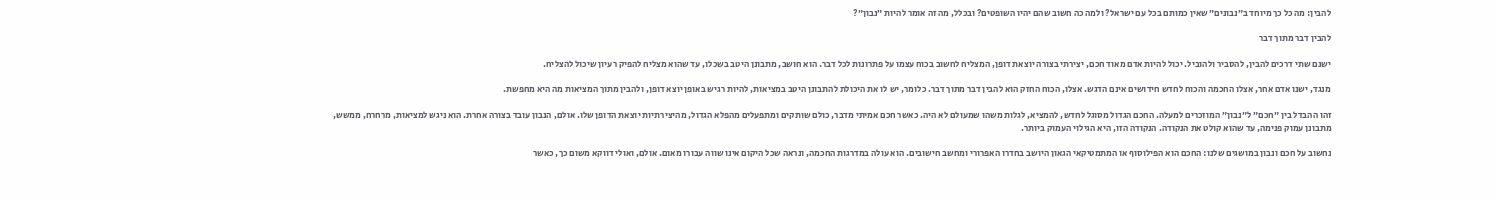להבין: מה כל כך מיוחד ב״נבונים״ שאין כמותם בכל עם ישראל? ולמה כה חשוב שהם יהיו השופטים? ובכלל, מה זה אומר להיות ״נבון״?

להבין דבר מתוך דבר

ישנם שתי דרכים להבין, להסביר ולהוביל. יכול להיות אדם מאוד חכם, יצירתי בצורה יוצאת דופן, המצליח לחשוב בכוח עצמו על פתרונות לכל דבר. הוא חושב, מתבונן היטב בשכלו, עד שהוא מצליח להפיק רעיון שיכול להצליח.

מנגד, ישנו אדם אחר, אצלו החכמה והכוח לחדש חידושים אינם הדגש. אצלו, הכוח החזק הוא להבין דבר מתוך דבר. כלומר, יש לו את היכולת להתבונן היטב במציאות, להיות רגיש באופן יוצא דופן, ולהבין מתוך המציאות מה היא מחפשת.

זהו ההבדל בין ״חכם״ ל״נבון״ המוזכרים למעלה. החכם הגדול מסוגל לחדש, להמציא, לגלות משהו שמעולם לא היה. כאשר חכם אמיתי מדבר, כולם שותקים ומתפעלים מהפלא הגדול, מהיצירתיות יוצאת הדופן שלו. אולם, הנבון עובד בצורה אחרת. הוא ניגש למציאות, מרחרח, ממשש, מתבונן עמוק פנימה, עד שהוא קולט את הנקודה. הנקודה הזו, היא הגילוי העמוק ביותר.

נחשוב על חכם ונבון במושגים שלנו: החכם הוא הפילוסוף או המתמטיקאי הגאון היושב בחדרו האפרורי ומחשב חישובים. הוא עולה במדרגות החכמה, ונראה שכל היקום אינו שווה עבורו מאום. אולם, ואולי דווקא משום כך, כאשר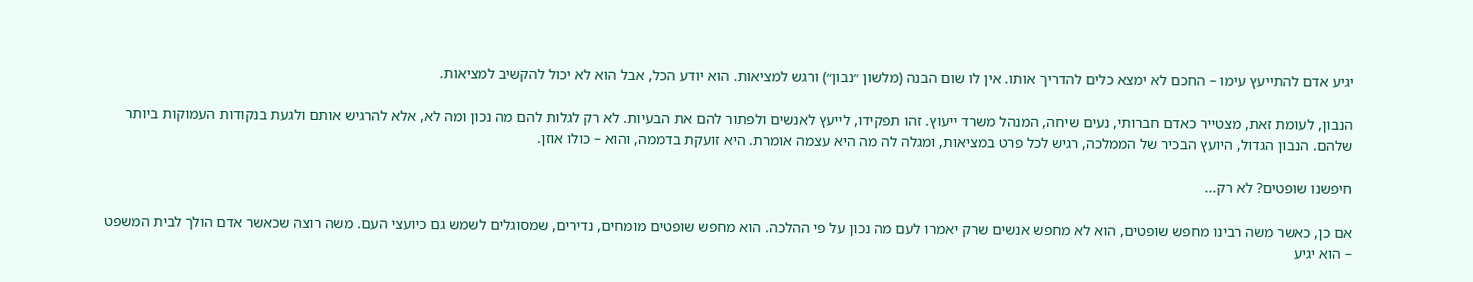יגיע אדם להתייעץ עימו – החכם לא ימצא כלים להדריך אותו. אין לו שום הבנה (מלשון ״נבון״) ורגש למציאות. הוא יודע הכל, אבל הוא לא יכול להקשיב למציאות.

הנבון, לעומת זאת, מצטייר כאדם חברותי, נעים שיחה, המנהל משרד ייעוץ. זהו תפקידו, לייעץ לאנשים ולפתור להם את הבעיות. לא רק לגלות להם מה נכון ומה לא, אלא להרגיש אותם ולגעת בנקודות העמוקות ביותר שלהם. הנבון הגדול, היועץ הבכיר של הממלכה, רגיש לכל פרט במציאות, ומגלה לה מה היא עצמה אומרת. היא זועקת בדממה, והוא – כולו אוזן.

חיפשנו שופטים? לא רק...

אם כן, כאשר משה רבינו מחפש שופטים, הוא לא מחפש אנשים שרק יאמרו לעם מה נכון על פי ההלכה. הוא מחפש שופטים מומחים, נדירים, שמסוגלים לשמש גם כיועצי העם. משה רוצה שכאשר אדם הולך לבית המשפט – הוא יגיע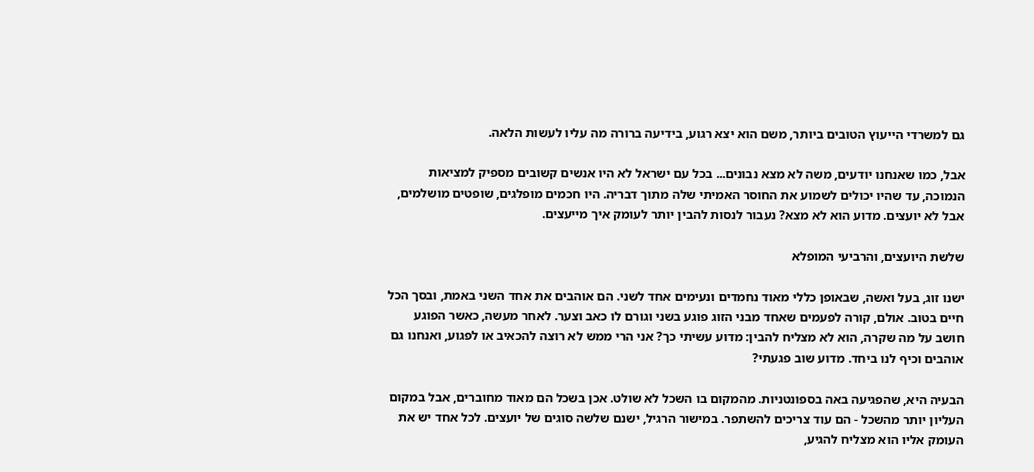גם למשרדי הייעוץ הטובים ביותר, משם הוא יצא רגוע, בידיעה ברורה מה עליו לעשות הלאה.

אבל, כמו שאנחנו יודעים, משה לא מצא נבונים... בכל עם ישראל לא היו אנשים קשובים מספיק למציאות הנמוכה, עד שהיו יכולים לשמוע את החוסר האמיתי שלה מתוך דבריה. היו חכמים מופלגים, שופטים מושלמים, אבל לא יועצים. מדוע הוא לא מצא? נעבור לנסות להבין יותר לעומק איך מייעצים.

שלשת היועצים, והרביעי המופלא

ישנו זוג, בעל ואשה, שבאופן כללי מאוד נחמדים ונעימים אחד לשני. הם אוהבים את אחד השני באמת, ובסך הכל חיים בטוב. אולם, קורה לפעמים שאחד מבני הזוג פוגע בשני וגורם לו כאב וצער. לאחר מעשה, כאשר הפוגע חושב על מה שקרה, הוא לא מצליח להבין: מדוע עשיתי כך? אני הרי ממש לא רוצה להכאיב או לפגוע, ואנחנו גם אוהבים וכיף לנו ביחד. מדוע שוב פגעתי?

הבעיה היא, שהפגיעה באה בספונטניות. מהמקום בו השכל לא שולט. אכן בשכל הם מאוד מחוברים, אבל במקום העליון יותר מהשכל - הם עוד צריכים להשתפר. במישור הרגיל, ישנם שלשה סוגים של יועצים. לכל אחד יש את העומק אליו הוא מצליח להגיע,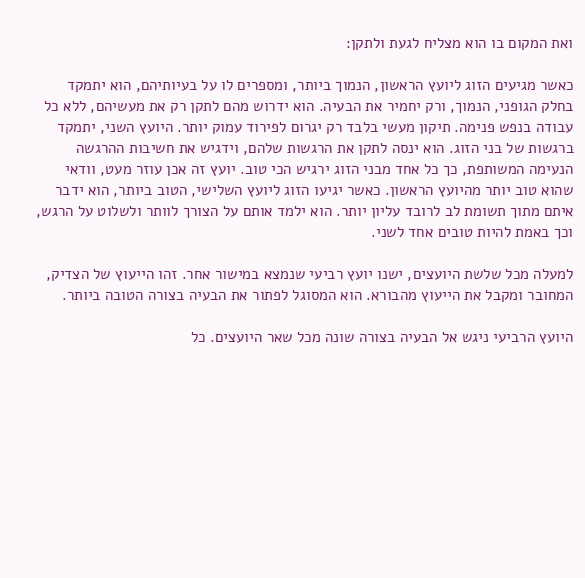ואת המקום בו הוא מצליח לגעת ולתקן:

כאשר מגיעים הזוג ליועץ הראשון, הנמוך ביותר, ומספרים לו על בעיותיהם, הוא יתמקד בחלק הגופני, הנמוך, ורק יחמיר את הבעיה. הוא ידרוש מהם לתקן רק את מעשיהם, ללא כל עבודה בנפש פנימה. תיקון מעשי בלבד רק יגרום לפירוד עמוק יותר. היועץ השני, יתמקד ברגשות של בני הזוג. הוא ינסה לתקן את הרגשות שלהם, וידגיש את חשיבות ההרגשה הנעימה המשותפת, כך כל אחד מבני הזוג ירגיש הכי טוב. יועץ זה אכן עוזר מעט, וודאי שהוא טוב יותר מהיועץ הראשון. כאשר יגיעו הזוג ליועץ השלישי, הטוב ביותר, הוא ידבר איתם מתוך תשומת לב לרובד עליון יותר. הוא ילמד אותם על הצורך לוותר ולשלוט על הרגש, וכך באמת להיות טובים אחד לשני.

למעלה מכל שלשת היועצים, ישנו יועץ רביעי שנמצא במישור אחר. זהו הייעוץ של הצדיק, המחובר ומקבל את הייעוץ מהבורא. הוא המסוגל לפתור את הבעיה בצורה הטובה ביותר.

היועץ הרביעי ניגש אל הבעיה בצורה שונה מכל שאר היועצים. כל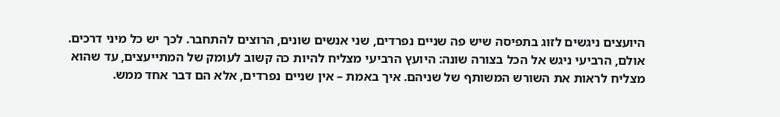היועצים ניגשים לזוג בתפיסה שיש פה שניים נפרדים, שני אנשים שונים, הרוצים להתחבר. לכך יש כל מיני דרכים. אולם, הרביעי ניגש אל הכל בצורה שונה: היועץ הרביעי מצליח להיות כה קשוב לעומק של המתייעצים, עד שהוא מצליח לראות את השורש המשותף של שניהם. איך באמת – אין שניים נפרדים, אלא הם דבר אחד ממש.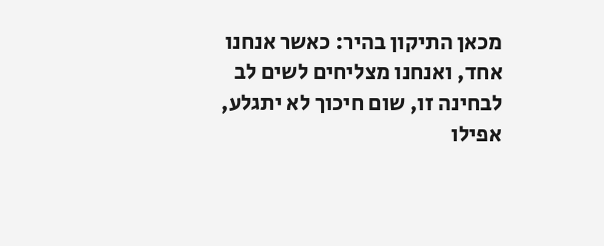מכאן התיקון בהיר: כאשר אנחנו אחד, ואנחנו מצליחים לשים לב לבחינה זו, שום חיכוך לא יתגלע, אפילו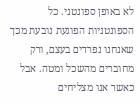לא באופן ספונטני. כל הספונטניות הפוגעת נובעת מכך שאנחנו נפרדים בעצם, ורק מחוברים מהשכל ומטה. אבל כאשר אנו מצליחים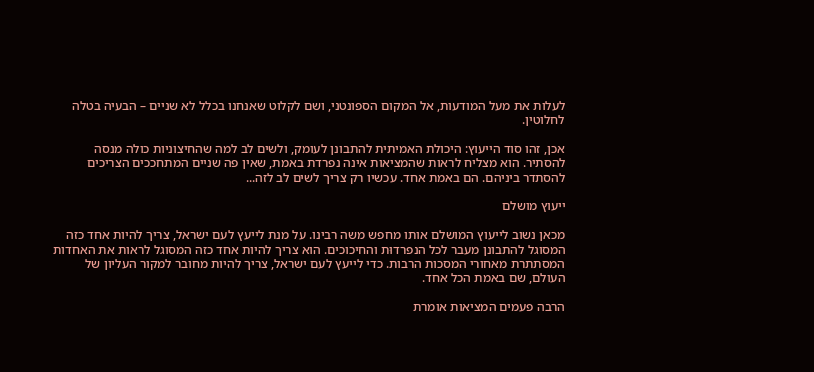לעלות את מעל המודעות, אל המקום הספונטני, ושם לקלוט שאנחנו בכלל לא שניים – הבעיה בטלה לחלוטין.

אכן, זהו סוד הייעוץ: היכולת האמיתית להתבונן לעומק, ולשים לב למה שהחיצוניות כולה מנסה להסתיר. הוא מצליח לראות שהמציאות אינה נפרדת באמת, שאין פה שניים המתחככים הצריכים להסתדר ביניהם. הם באמת אחד. עכשיו רק צריך לשים לב לזה...

ייעוץ מושלם

מכאן נשוב לייעוץ המושלם אותו מחפש משה רבינו. על מנת לייעץ לעם ישראל, צריך להיות אחד כזה המסוגל להתבונן מעבר לכל הנפרדוּת והחיכוכים. הוא צריך להיות אחד כזה המסוגל לראות את האחדות המסתתרת מאחורי המסכות הרבות. כדי לייעץ לעם ישראל, צריך להיות מחובר למקור העליון של העולם, שם באמת הכל אחד.

הרבה פעמים המציאות אומרת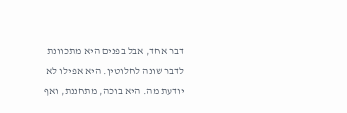דבר אחד, אבל בפנים היא מתכוונת לדבר שונה לחלוטין. היא אפילו לא יודעת מה. היא בוכה, מתחננת, ואף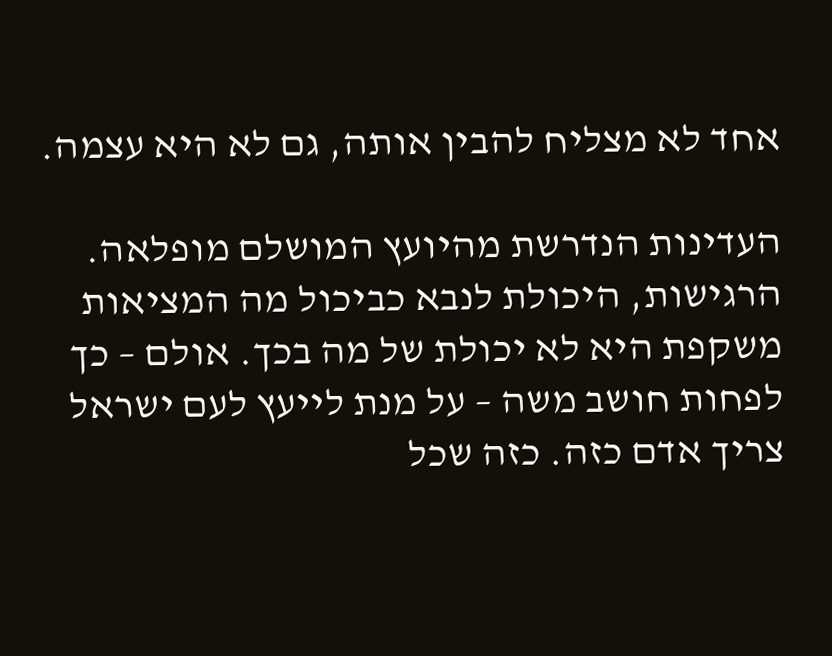אחד לא מצליח להבין אותה, גם לא היא עצמה.

העדינות הנדרשת מהיועץ המושלם מופלאה. הרגישות, היכולת לנבא כביכול מה המציאות משקפת היא לא יכולת של מה בכך. אולם – כך לפחות חושב משה – על מנת לייעץ לעם ישראל צריך אדם כזה. כזה שכל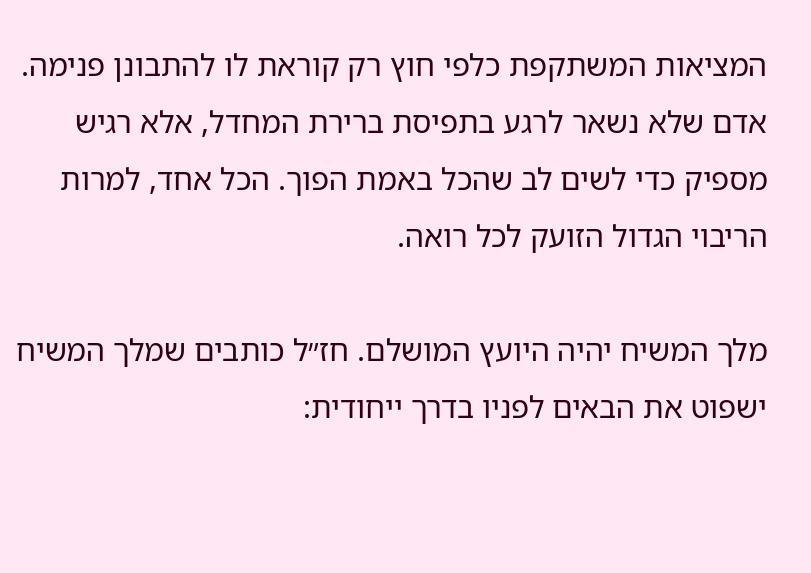המציאות המשתקפת כלפי חוץ רק קוראת לו להתבונן פנימה. אדם שלא נשאר לרגע בתפיסת ברירת המחדל, אלא רגיש מספיק כדי לשים לב שהכל באמת הפוך. הכל אחד, למרות הריבוי הגדול הזועק לכל רואה.

מלך המשיח יהיה היועץ המושלם. חז״ל כותבים שמלך המשיח ישפוט את הבאים לפניו בדרך ייחודית: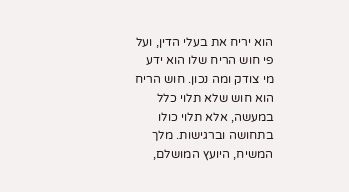הוא יריח את בעלי הדין, ועל פי חוש הריח שלו הוא ידע מי צודק ומה נכון. חוש הריח הוא חוש שלא תלוי כלל במעשה, אלא תלוי כולו בתחושה וברגישות. מלך המשיח, היועץ המושלם,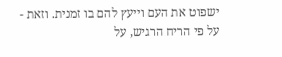ישפוט את העם וייעץ להם בו זמנית. וזאת - על פי הריח הרגיש, על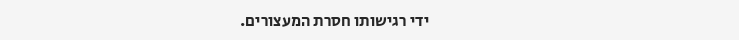ידי רגישותו חסרת המעצורים.